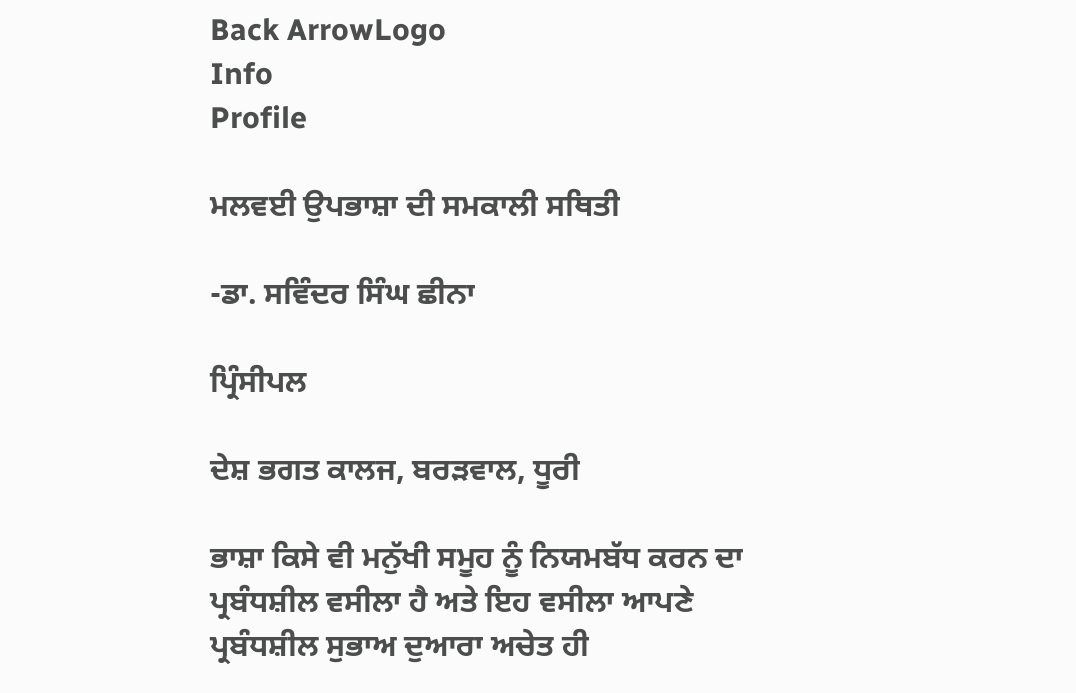Back ArrowLogo
Info
Profile

ਮਲਵਈ ਉਪਭਾਸ਼ਾ ਦੀ ਸਮਕਾਲੀ ਸਥਿਤੀ

-ਡਾ. ਸਵਿੰਦਰ ਸਿੰਘ ਛੀਨਾ

ਪ੍ਰਿੰਸੀਪਲ

ਦੇਸ਼ ਭਗਤ ਕਾਲਜ, ਬਰੜਵਾਲ, ਧੂਰੀ

ਭਾਸ਼ਾ ਕਿਸੇ ਵੀ ਮਨੁੱਖੀ ਸਮੂਹ ਨੂੰ ਨਿਯਮਬੱਧ ਕਰਨ ਦਾ ਪ੍ਰਬੰਧਸ਼ੀਲ ਵਸੀਲਾ ਹੈ ਅਤੇ ਇਹ ਵਸੀਲਾ ਆਪਣੇ ਪ੍ਰਬੰਧਸ਼ੀਲ ਸੁਭਾਅ ਦੁਆਰਾ ਅਚੇਤ ਹੀ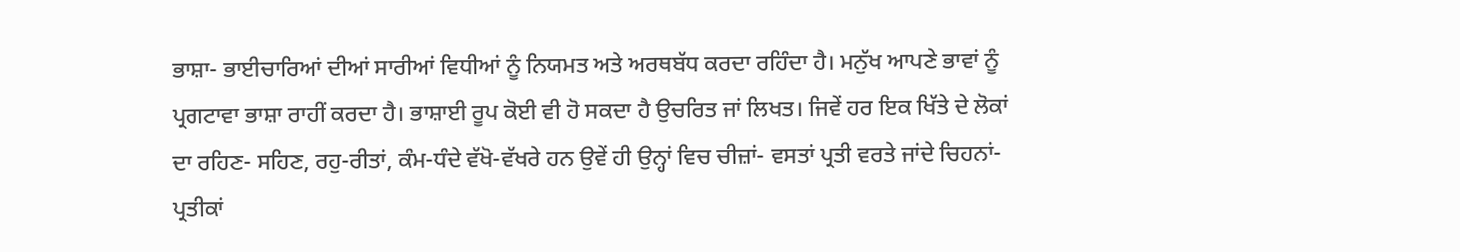ਭਾਸ਼ਾ- ਭਾਈਚਾਰਿਆਂ ਦੀਆਂ ਸਾਰੀਆਂ ਵਿਧੀਆਂ ਨੂੰ ਨਿਯਮਤ ਅਤੇ ਅਰਥਬੱਧ ਕਰਦਾ ਰਹਿੰਦਾ ਹੈ। ਮਨੁੱਖ ਆਪਣੇ ਭਾਵਾਂ ਨੂੰ ਪ੍ਰਗਟਾਵਾ ਭਾਸ਼ਾ ਰਾਹੀਂ ਕਰਦਾ ਹੈ। ਭਾਸ਼ਾਈ ਰੂਪ ਕੋਈ ਵੀ ਹੋ ਸਕਦਾ ਹੈ ਉਚਰਿਤ ਜਾਂ ਲਿਖਤ। ਜਿਵੇਂ ਹਰ ਇਕ ਖਿੱਤੇ ਦੇ ਲੋਕਾਂ ਦਾ ਰਹਿਣ- ਸਹਿਣ, ਰਹੁ-ਰੀਤਾਂ, ਕੰਮ-ਧੰਦੇ ਵੱਖੋ-ਵੱਖਰੇ ਹਨ ਉਵੇਂ ਹੀ ਉਨ੍ਹਾਂ ਵਿਚ ਚੀਜ਼ਾਂ- ਵਸਤਾਂ ਪ੍ਰਤੀ ਵਰਤੇ ਜਾਂਦੇ ਚਿਹਨਾਂ-ਪ੍ਰਤੀਕਾਂ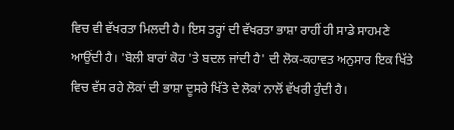ਵਿਚ ਵੀ ਵੱਖਰਤਾ ਮਿਲਦੀ ਹੈ। ਇਸ ਤਰ੍ਹਾਂ ਦੀ ਵੱਖਰਤਾ ਭਾਸ਼ਾ ਰਾਹੀਂ ਹੀ ਸਾਡੇ ਸਾਹਮਣੇ ਆਉਂਦੀ ਹੈ। 'ਬੋਲੀ ਬਾਰਾਂ ਕੋਹ 'ਤੇ ਬਦਲ ਜਾਂਦੀ ਹੈ' ਦੀ ਲੋਕ-ਕਹਾਵਤ ਅਨੁਸਾਰ ਇਕ ਖਿੱਤੇ ਵਿਚ ਵੱਸ ਰਹੇ ਲੋਕਾਂ ਦੀ ਭਾਸ਼ਾ ਦੂਸਰੇ ਖਿੱਤੇ ਦੇ ਲੋਕਾਂ ਨਾਲੋਂ ਵੱਖਰੀ ਹੁੰਦੀ ਹੈ।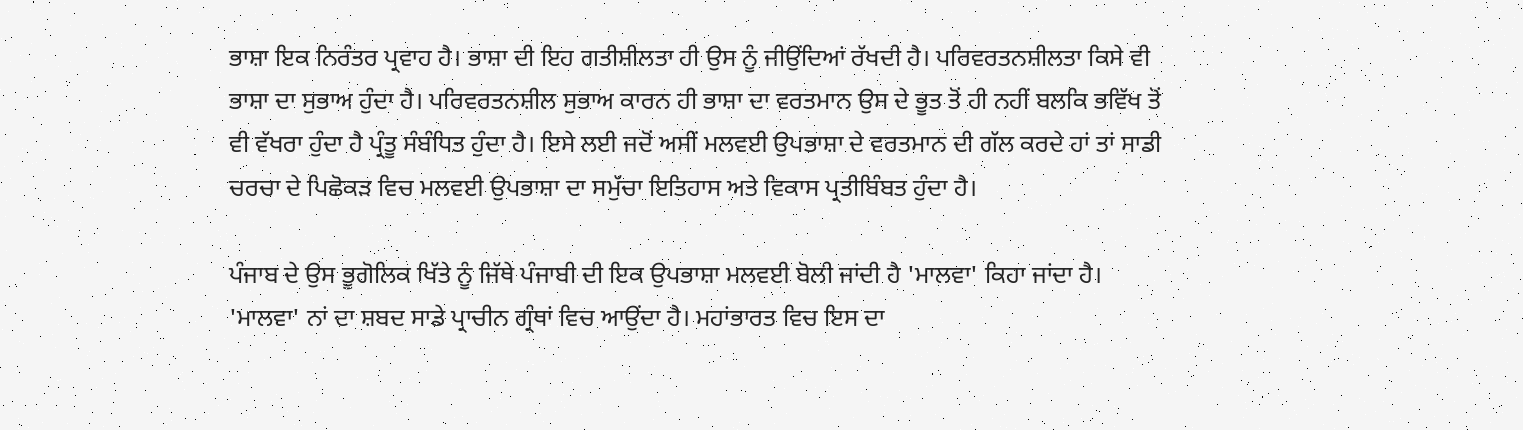ਭਾਸ਼ਾ ਇਕ ਨਿਰੰਤਰ ਪ੍ਰਵਾਹ ਹੈ। ਭਾਸ਼ਾ ਦੀ ਇਹ ਗਤੀਸ਼ੀਲਤਾ ਹੀ ਉਸ ਨੂੰ ਜੀਉਂਦਿਆਂ ਰੱਖਦੀ ਹੈ। ਪਰਿਵਰਤਨਸ਼ੀਲਤਾ ਕਿਸੇ ਵੀ ਭਾਸ਼ਾ ਦਾ ਸੁਭਾਅ ਹੁੰਦਾ ਹੈ। ਪਰਿਵਰਤਨਸ਼ੀਲ ਸੁਭਾਅ ਕਾਰਨ ਹੀ ਭਾਸ਼ਾ ਦਾ ਵਰਤਮਾਨ ਉਸ ਦੇ ਭੂਤ ਤੋਂ ਹੀ ਨਹੀਂ ਬਲਕਿ ਭਵਿੱਖ ਤੋਂ ਵੀ ਵੱਖਰਾ ਹੁੰਦਾ ਹੈ ਪ੍ਰੰਤੂ ਸੰਬੰਧਿਤ ਹੁੰਦਾ ਹੈ। ਇਸੇ ਲਈ ਜਦੋਂ ਅਸੀਂ ਮਲਵਈ ਉਪਭਾਸ਼ਾ ਦੇ ਵਰਤਮਾਨ ਦੀ ਗੱਲ ਕਰਦੇ ਹਾਂ ਤਾਂ ਸਾਡੀ ਚਰਚਾ ਦੇ ਪਿਛੋਕੜ ਵਿਚ ਮਲਵਈ ਉਪਭਾਸ਼ਾ ਦਾ ਸਮੁੱਚਾ ਇਤਿਹਾਸ ਅਤੇ ਵਿਕਾਸ ਪ੍ਰਤੀਬਿੰਬਤ ਹੁੰਦਾ ਹੈ।

ਪੰਜਾਬ ਦੇ ਉਸ ਭੂਗੋਲਿਕ ਖਿੱਤੇ ਨੂੰ ਜਿੱਥੇ ਪੰਜਾਬੀ ਦੀ ਇਕ ਉਪਭਾਸ਼ਾ ਮਲਵਈ ਬੋਲੀ ਜਾਂਦੀ ਹੈ 'ਮਾਲਵਾ' ਕਿਹਾ ਜਾਂਦਾ ਹੈ। 'ਮਾਲਵਾ' ਨਾਂ ਦਾ ਸ਼ਬਦ ਸਾਡੇ ਪ੍ਰਾਚੀਨ ਗ੍ਰੰਥਾਂ ਵਿਚ ਆਉਂਦਾ ਹੈ। ਮਹਾਂਭਾਰਤ ਵਿਚ ਇਸ ਦਾ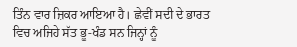ਤਿੰਨ ਵਾਰ ਜ਼ਿਕਰ ਆਇਆ ਹੈ। ਛੇਵੀਂ ਸਦੀ ਦੇ ਭਾਰਤ ਵਿਚ ਅਜਿਹੇ ਸੱਤ ਭੂ-ਖੰਡ ਸਨ ਜਿਨ੍ਹਾਂ ਨੂੰ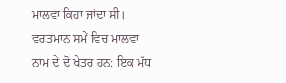ਮਾਲਵਾ ਕਿਹਾ ਜਾਂਦਾ ਸੀ। ਵਰਤਮਾਨ ਸਮੇਂ ਵਿਚ ਮਾਲਵਾ ਨਾਮ ਦੇ ਦੋ ਖੇਤਰ ਹਨ: ਇਕ ਮੱਧ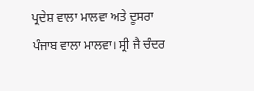ਪ੍ਰਦੇਸ਼ ਵਾਲਾ ਮਾਲਵਾ ਅਤੇ ਦੂਸਰਾ ਪੰਜਾਬ ਵਾਲਾ ਮਾਲਵਾ। ਸ੍ਰੀ ਜੈ ਚੰਦਰ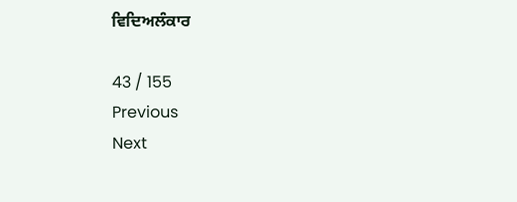ਵਿਦਿਅਲੰਕਾਰ

43 / 155
Previous
Next